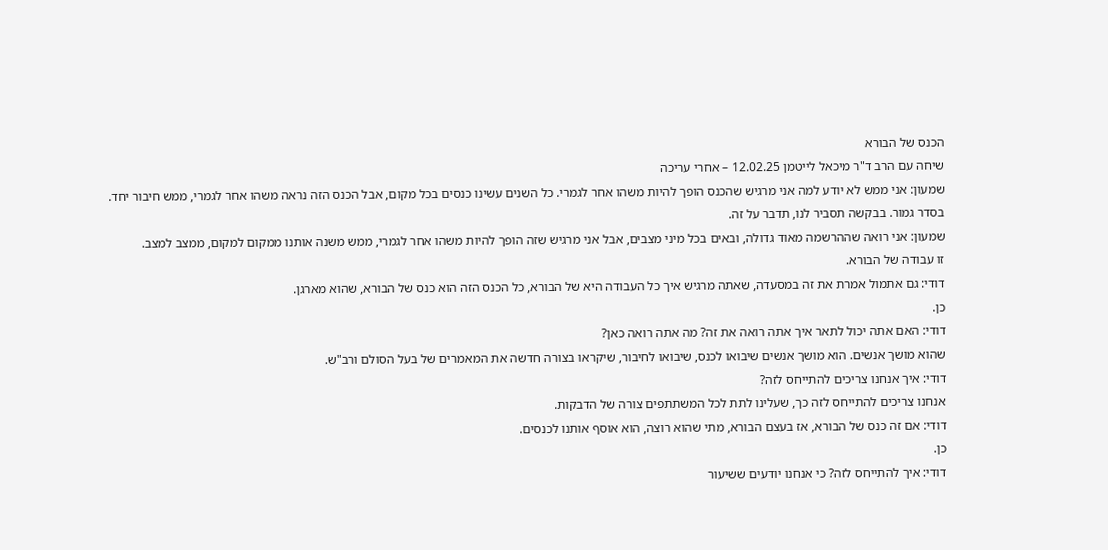הכנס של הבורא
שיחה עם הרב ד"ר מיכאל לייטמן 12.02.25 – אחרי עריכה
שמעון: אני ממש לא יודע למה אני מרגיש שהכנס הופך להיות משהו אחר לגמרי. כל השנים עשינו כנסים בכל מקום, אבל הכנס הזה נראה משהו אחר לגמרי, ממש חיבור יחד.
בסדר גמור. בבקשה תסביר לנו, תדבר על זה.
שמעון: אני רואה שההרשמה מאוד גדולה, ובאים בכל מיני מצבים, אבל אני מרגיש שזה הופך להיות משהו אחר לגמרי, ממש משנה אותנו ממקום למקום, ממצב למצב.
זו עבודה של הבורא.
דודי: גם אתמול אמרת את זה במסעדה, שאתה מרגיש איך כל העבודה היא של הבורא, כל הכנס הזה הוא כנס של הבורא, שהוא מארגן.
כן.
דודי: האם אתה יכול לתאר איך אתה רואה את זה? מה אתה רואה כאן?
שהוא מושך אנשים. הוא מושך אנשים שיבואו לכנס, שיבואו לחיבור, שיקראו בצורה חדשה את המאמרים של בעל הסולם ורב"ש.
דודי: איך אנחנו צריכים להתייחס לזה?
אנחנו צריכים להתייחס לזה כך, שעלינו לתת לכל המשתתפים צורה של הדבקות.
דודי: אם זה כנס של הבורא, אז בעצם הבורא, מתי שהוא רוצה, הוא אוסף אותנו לכנסים.
כן.
דודי: איך להתייחס לזה? כי אנחנו יודעים ששיעור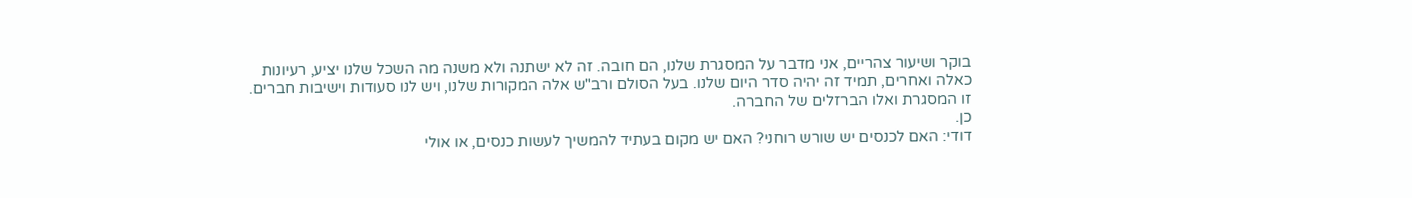בוקר ושיעור צהריים, אני מדבר על המסגרת שלנו, הם חובה. זה לא ישתנה ולא משנה מה השכל שלנו יציע, רעיונות כאלה ואחרים, תמיד זה יהיה סדר היום שלנו. בעל הסולם ורב"ש אלה המקורות שלנו, ויש לנו סעודות וישיבות חברים. זו המסגרת ואלו הברזלים של החברה.
כן.
דודי: האם לכנסים יש שורש רוחני? האם יש מקום בעתיד להמשיך לעשות כנסים, או אולי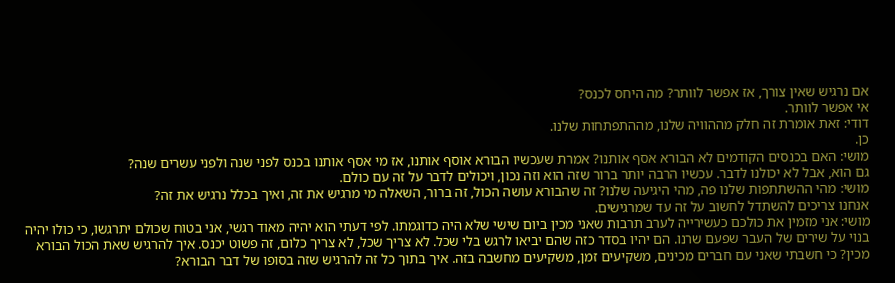אם נרגיש שאין צורך, אז אפשר לוותר? מה היחס לכנס?
אי אפשר לוותר.
דודי: זאת אומרת זה חלק מההוויה שלנו, מההתפתחות שלנו.
כן.
מושי: האם בכנסים הקודמים לא הבורא אסף אותנו? אמרת שעכשיו הבורא אוסף אותנו, אז מי אסף אותנו בכנס לפני שנה ולפני עשרים שנה?
גם הוא, אבל לא יכולנו לדבר. עכשיו הרבה יותר ברור שזה הוא וזה נכון, ויכולים לדבר על זה עם כולם.
מושי: מהי ההשתתפות שלנו פה, מהי היגיעה שלנו? זה שהבורא עושה הכול, זה ברור, השאלה מי מרגיש את זה, ואיך בכלל נרגיש את זה?
אנחנו צריכים להשתדל לחשוב על זה עד שמרגישים.
מושי: אני מזמין את כולכם כעשירייה לערב תרבות שאני מכין ביום שישי שלא היה כדוגמתו. לפי דעתי הוא יהיה מאוד רגשי, אני בטוח שכולם יתרגשו, כי כולו יהיה בנוי על שירים של העבר שפעם שרנו. הם יהיו בסדר כזה שהם יביאו לרגש בלי שכל. לא צריך שכל, לא צריך כלום, זה פשוט יכנס. איך להרגיש שאת הכול הבורא מכין? כי חשבתי שאני עם חברים מכינים, משקיעים זמן, משקיעים מחשבה בזה. איך בתוך כל זה להרגיש שזה בסופו של דבר הבורא?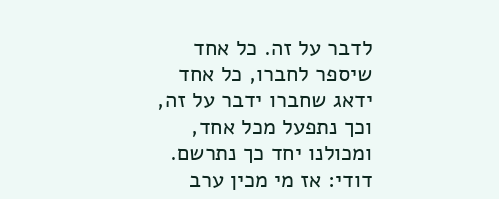לדבר על זה. כל אחד שיספר לחברו, כל אחד ידאג שחברו ידבר על זה, וכך נתפעל מכל אחד, ומכולנו יחד כך נתרשם.
דודי: אז מי מכין ערב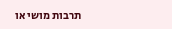תרבות מושי או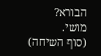הבורא?
מושי.
(סוף השיחה)